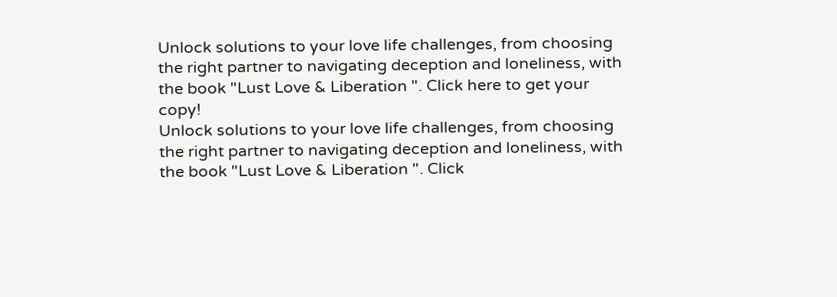Unlock solutions to your love life challenges, from choosing the right partner to navigating deception and loneliness, with the book "Lust Love & Liberation ". Click here to get your copy!
Unlock solutions to your love life challenges, from choosing the right partner to navigating deception and loneliness, with the book "Lust Love & Liberation ". Click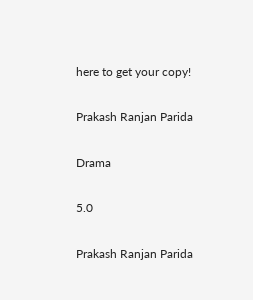here to get your copy!

Prakash Ranjan Parida

Drama

5.0

Prakash Ranjan Parida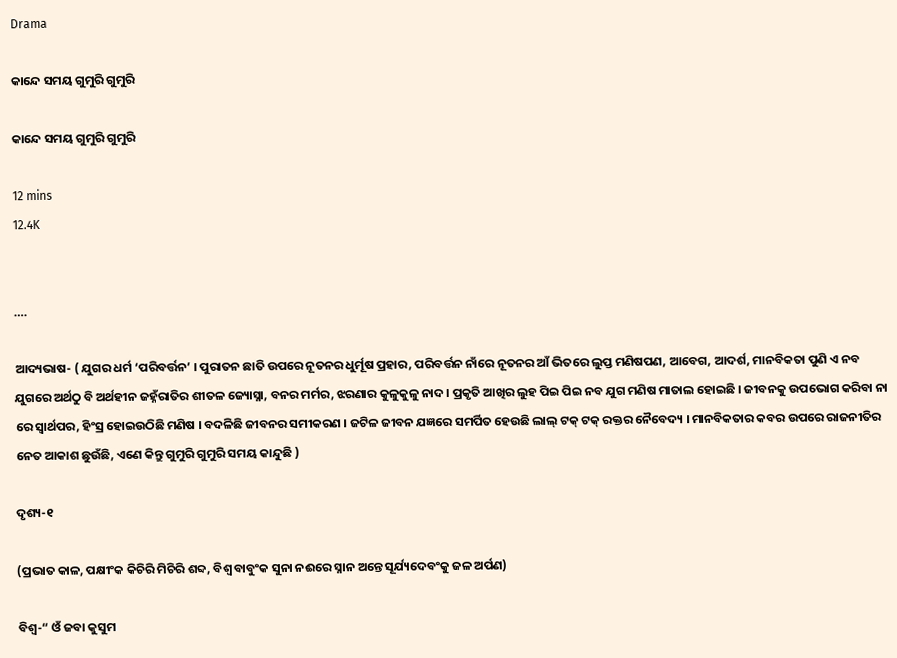Drama

କାନ୍ଦେ ସମୟ ଗୁମୁରି ଗୁମୁରି

କାନ୍ଦେ ସମୟ ଗୁମୁରି ଗୁମୁରି

12 mins
12.4K


….

ଆଦ୍ୟଭାଷ- ( ଯୁଗର ଧର୍ମ ‘ପରିବର୍ତ୍ତନ’ । ପୁରାତନ ଛାତି ଉପରେ ନୂତନର ଧୁର୍ମୂଷ ପ୍ରହାର, ପରିବର୍ତ୍ତନ ନାଁରେ ନୂତନର ଆଁ ଭିତରେ ଲୁପ୍ତ ମଣିଷପଣ, ଆବେଗ, ଆଦର୍ଶ, ମାନବିକତା ପୁଣି ଏ ନବ ଯୁଗରେ ଅର୍ଥଠୁ ବି ଅର୍ଥହୀନ ଜହ୍ନଁରାତିର ଶୀତଳ ଜ୍ୟୋସ୍ନା, ବନର ମର୍ମର, ଝରଣାର କୁଳୁକୁଳୁ ନାଦ । ପ୍ରକୃତି ଆଖିର ଲୁହ ପିଇ ପିଇ ନବ ଯୁଗ ମଣିଷ ମାତାଲ ହୋଇଛି । ଜୀବନକୁ ଉପଭୋଗ କରିବା ନା ରେ ସ୍ୱାର୍ଥପର, ହିଂସ୍ର ହୋଇଉଠିଛି ମଣିଷ । ବଦଳିଛି ଜୀବନର ସମୀକରଣ । ଜଟିଳ ଜୀବନ ଯଜ୍ଞରେ ସମର୍ପିତ ହେଉଛି ଲାଲ୍ ଟକ୍ ଟକ୍ ରକ୍ତର ନୈବେଦ୍ୟ । ମାନବିକତାର କବର ଉପରେ ରାଜନୀତିର ନେତ ଆକାଶ ଛୁଉଁଛି, ଏଣେ କିନ୍ତୁ ଗୁମୁରି ଗୁମୁରି ସମୟ କାନ୍ଦୁଛି )

ଦୃଶ୍ୟ-୧

(ପ୍ରଭାତ କାଳ, ପକ୍ଷୀଂକ କିଚିରି ମିଚିରି ଶବ୍ଦ, ବିଶ୍ୱ ବାବୁଂକ ସୁନା ନଈରେ ସ୍ନାନ ଅନ୍ତେ ସୂର୍ଯ୍ୟଦେବଂକୁ ଜଳ ଅର୍ପଣ)

ବିଶ୍ୱ-“ ଓଁ ଜବା କୁସୁମ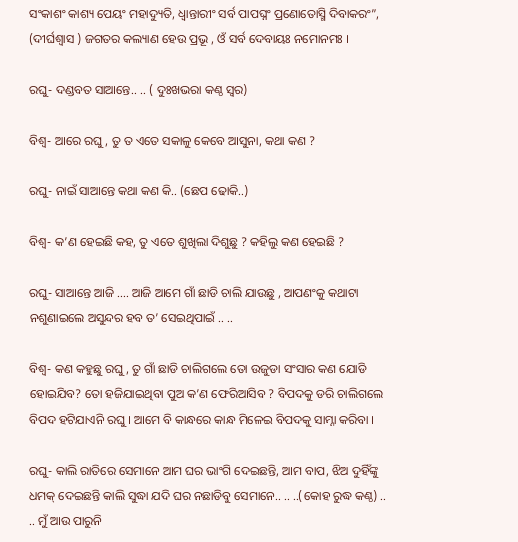ସଂକାଶଂ କାଶ୍ୟ ପେୟଂ ମହାଦ୍ୟୁତି, ଧ୍ୱାନ୍ତାରୀଂ ସର୍ବ ପାପଘ୍ନଂ ପ୍ରଣୋତୋସ୍ମି ଦିବାକରଂ”, (ଦୀର୍ଘଶ୍ୱାସ ) ଜଗତର କଲ୍ୟାଣ ହେଉ ପ୍ରଭୂ , ଓଁ ସର୍ବ ଦେବାୟଃ ନମୋନମଃ ।

ରଘୁ- ଦଣ୍ଡବତ ସାଆନ୍ତେ.. .. ( ଦୁଃଖଭରା କଣ୍ଠ ସ୍ୱର)

ବିଶ୍ୱ- ଆରେ ରଘୁ, ତୁ ତ ଏତେ ସକାଳୁ କେବେ ଆସୁନା, କଥା କଣ ?

ରଘୁ- ନାଇଁ ସାଆନ୍ତେ କଥା କଣ କି.. (ଛେପ ଢୋକି..)

ବିଶ୍ୱ- କ’ଣ ହେଇଛି କହ, ତୁ ଏତେ ଶୁଖିଲା ଦିଶୁଛୁ ? କହିଲୁ କଣ ହେଇଛି ?

ରଘୁ- ସାଆନ୍ତେ ଆଜି .... ଆଜି ଆମେ ଗାଁ ଛାଡି ଚାଲି ଯାଉଛୁ , ଆପଣଂକୁ କଥାଟା ନଶୁଣାଇଲେ ଅସୁନ୍ଦର ହବ ତ’ ସେଇଥିପାଇଁ .. ..

ବିଶ୍ୱ- କଣ କହୁଛୁ ରଘୁ, ତୁ ଗାଁ ଛାଡି ଚାଲିଗଲେ ତୋ ଉଜୁଡା ସଂସାର କଣ ଯୋଡି ହୋଇଯିବ? ତୋ ହଜିଯାଇଥିବା ପୁଅ କ’ଣ ଫେରିଆସିବ ? ବିପଦକୁ ଡରି ଚାଲିଗଲେ ବିପଦ ହଟିଯାଏନି ରଘୁ । ଆମେ ବି କାନ୍ଧରେ କାନ୍ଧ ମିଳେଇ ବିପଦକୁ ସାମ୍ନା କରିବା ।

ରଘୁ- କାଲି ରାତିରେ ସେମାନେ ଆମ ଘର ଭାଂଗି ଦେଇଛନ୍ତି, ଆମ ବାପ, ଝିଅ ଦୁହିଁଙ୍କୁ ଧମକ୍ ଦେଇଛନ୍ତି କାଲି ସୁଦ୍ଧା ଯଦି ଘର ନଛାଡିବୁ ସେମାନେ.. .. ..(କୋହ ରୁଦ୍ଧ କଣ୍ଠ) .. .. ମୁଁ ଆଉ ପାରୁନି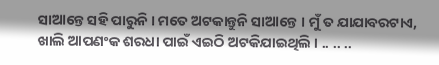ସାଆନ୍ତେ ସହି ପାରୁନି । ମତେ ଅଟକାନ୍ତୁନି ସାଆନ୍ତେ । ମୁଁ ତ ଯାଯାବରଟାଏ, ଖାଲି ଆପଣଂକ ଶରଧା ପାଇଁ ଏଇଠି ଅଟକିଯାଇଥିଲି । .. .. ..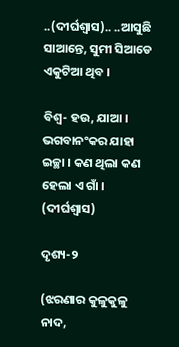..(ଦୀର୍ଘଶ୍ୱାସ).. ..ଆସୁଛି ସାଆନ୍ତେ, ସୁମୀ ସିଆଡେ ଏକୁଟିଆ ଥିବ ।

ବିଶ୍ୱ- ହଉ, ଯାଆ । ଭଗବାନଂକର ଯାହା ଇଚ୍ଛା । କଣ ଥିଲା କଣ ହେଲା ଏ ଗାଁ । (ଦୀର୍ଘଶ୍ୱାସ)

ଦୃଶ୍ୟ-୨

(ଝରଣାର କୁଳୁକୁଳୁ ନାଦ,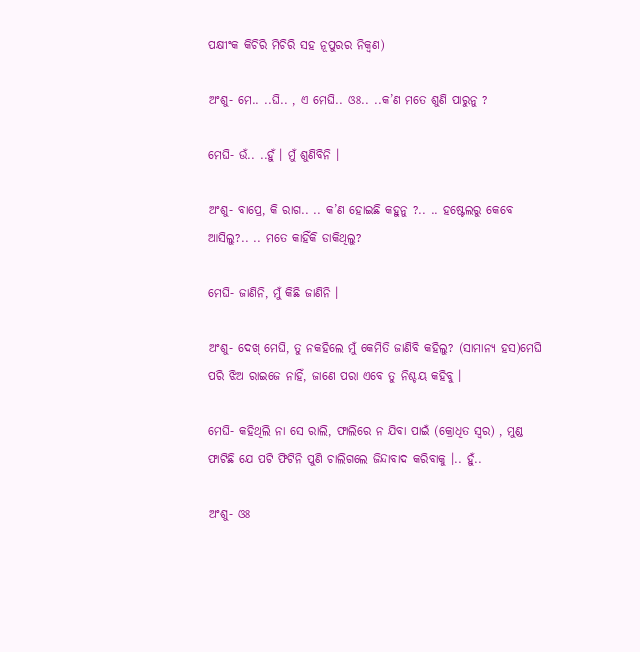ପକ୍ଷୀଂକ କିଚିରି ମିଚିରି ସହ ନୂପୁରର ନିକ୍ୱଣ)

ଅଂଶୁ- ମେ.. ..ଘି.. , ଏ ମେଘି.. ଓଃ.. ..କ’ଣ ମତେ ଶୁଣି ପାରୁନୁ ?

ମେଘି- ଉଁ.. ..ହୁଁ । ମୁଁ ଶୁଣିବିନି ।

ଅଂଶୁ- ବାପ୍ରେ, କି ରାଗ.. .. କ’ଣ ହୋଇଛି କହୁନୁ ?.. .. ହଷ୍ଟେଲରୁ କେବେ ଆସିଲୁ?.. .. ମତେ କାହିଁକି ଡାକିଥିଲୁ?

ମେଘି- ଜାଣିନି, ମୁଁ କିଛି ଜାଣିନି ।

ଅଂଶୁ- ଦେଖ୍ ମେଘି, ତୁ ନକହିଲେ ମୁଁ କେମିତି ଜାଣିବି କହିଲୁ? (ସାମାନ୍ୟ ହସ)ମେଘି ପରି ଝିଅ ରାଇଜେ ନାହିଁ, ଜାଣେ ପରା ଏବେ ତୁ ନିଶ୍ଚୟ କହିବୁ ।

ମେଘି- କହିଥିଲି ନା ସେ ରାଲି, ଫାଲିରେ ନ ଯିବା ପାଇଁ (କ୍ରୋଧିତ ସ୍ୱର) , ମୁଣ୍ଡ ଫାଟିଛି ଯେ ପଟି ଫିଟିନି ପୁଣି ଚାଲିଗଲେ ଜିନ୍ଦାବାଦ କରିବାକୁ ।.. ହୁଁ..

ଅଂଶୁ- ଓଃ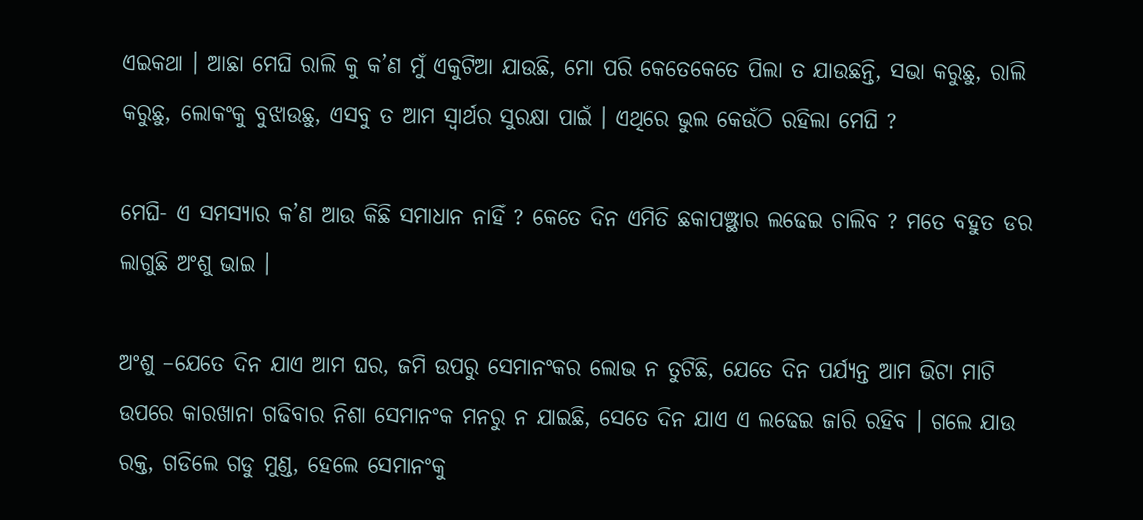ଏଇକଥା । ଆଛା ମେଘି ରାଲି କୁ କ’ଣ ମୁଁ ଏକୁଟିଆ ଯାଉଛି, ମୋ ପରି କେତେକେତେ ପିଲା ତ ଯାଉଛନ୍ତି, ସଭା କରୁଛୁ, ରାଲି କରୁଛୁ, ଲୋକଂକୁ ବୁଝାଉଛୁ, ଏସବୁ ତ ଆମ ସ୍ୱାର୍ଥର ସୁରକ୍ଷା ପାଇଁ । ଏଥିରେ ଭୁଲ କେଉଁଠି ରହିଲା ମେଘି ?

ମେଘି- ଏ ସମସ୍ୟାର କ’ଣ ଆଉ କିଛି ସମାଧାନ ନାହିଁ ? କେତେ ଦିନ ଏମିତି ଛକାପଞ୍ଝ୍ଥାର ଲଢେଇ ଚାଲିବ ? ମତେ ବହୁତ ଡର ଲାଗୁଛି ଅଂଶୁ ଭାଇ ।

ଅଂଶୁ –ଯେତେ ଦିନ ଯାଏ ଆମ ଘର, ଜମି ଉପରୁ ସେମାନଂକର ଲୋଭ ନ ତୁଟିଛି, ଯେତେ ଦିନ ପର୍ଯ୍ୟନ୍ତ ଆମ ଭିଟା ମାଟି ଉପରେ କାରଖାନା ଗଢିବାର ନିଶା ସେମାନଂକ ମନରୁ ନ ଯାଇଛି, ସେତେ ଦିନ ଯାଏ ଏ ଲଢେଇ ଜାରି ରହିବ । ଗଲେ ଯାଉ ରକ୍ତ, ଗଡିଲେ ଗଡୁ ମୁଣ୍ଡ, ହେଲେ ସେମାନଂକୁ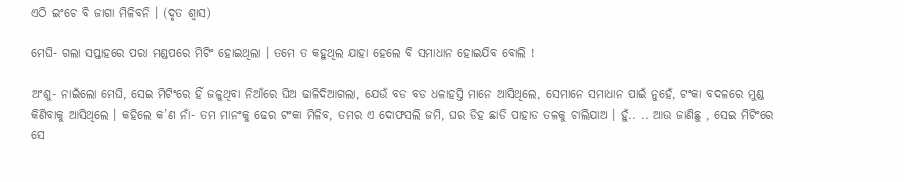ଏଠି ଇଂଚେ ବି ଜାଗା ମିଳିବନି । (ଦୃତ ଶ୍ୱାସ)

ମେଘି- ଗଲା ସପ୍ତାହରେ ପରା ମଣ୍ଡପରେ ମିଟିଂ ହୋଇଥିଲା । ତମେ ତ କହୁଥିଲ ଯାହା ହେଲେ ବି ସମାଧାନ ହୋଇଯିବ ବୋଲି !

ଅଂଶୁ- ନାଇଁଲୋ ମେଘି, ସେଇ ମିଟିଂରେ ହିଁ ଜଳୁଥିବା ନିଆଁରେ ଘିଅ ଢାଳିଦିଆଗଲା, ଯେଉଁ ବଡ ବଡ ଧଳାହସ୍ତି ମାନେ ଆସିଥିଲେ, ସେମାନେ ସମାଧାନ ପାଇଁ ନୁହେଁ, ଟଂକା ବଦଳରେ ମୁଣ୍ଡ କିଣିବାକୁ ଆସିଥିଲେ । କହିଲେ କ’ଣ ନାଁ- ତମ ମାନଂକୁ ଢେର ଟଂକା ମିଳିବ, ତମର ଏ ଦୋଫସଲି ଜମି, ଘର ଡିହ ଛାଡି ପାହାଡ ତଳକୁ ଚାଲିଯାଅ । ହୁଁ.. .. ଆଉ ଜାଣିଛୁ , ସେଇ ମିଟିଂରେ ସେ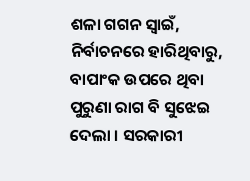ଶଳା ଗଗନ ସ୍ୱାଇଁ, ନିର୍ବାଚନରେ ହାରିଥିବାରୁ, ବାପାଂକ ଉପରେ ଥିବା ପୁରୁଣା ରାଗ ବି ସୁଝେଇ ଦେଲା । ସରକାରୀ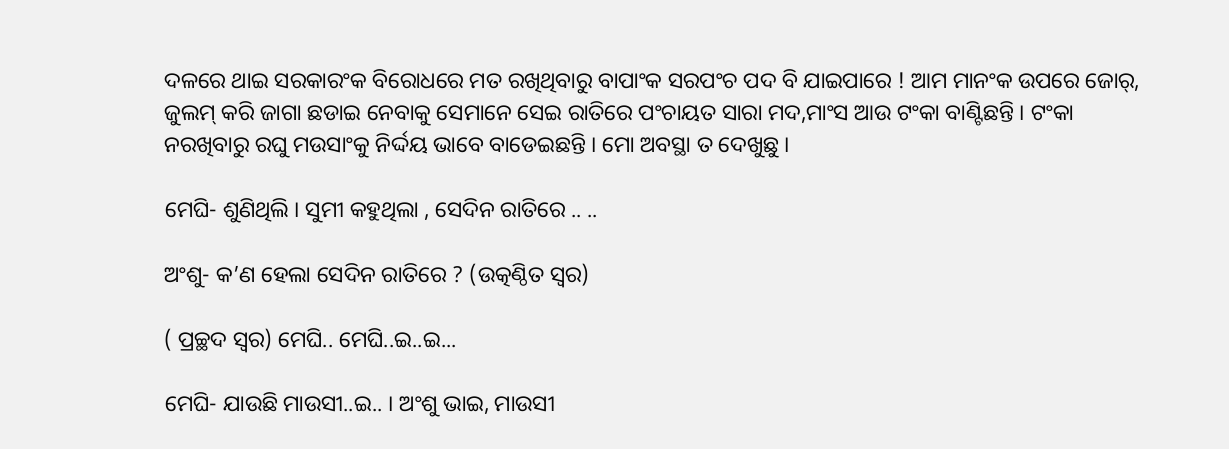ଦଳରେ ଥାଇ ସରକାରଂକ ବିରୋଧରେ ମତ ରଖିଥିବାରୁ ବାପାଂକ ସରପଂଚ ପଦ ବି ଯାଇପାରେ ! ଆମ ମାନଂକ ଉପରେ ଜୋର୍, ଜୁଲମ୍ କରି ଜାଗା ଛଡାଇ ନେବାକୁ ସେମାନେ ସେଇ ରାତିରେ ପଂଚାୟତ ସାରା ମଦ,ମାଂସ ଆଉ ଟଂକା ବାଣ୍ଟିଛନ୍ତି । ଟଂକା ନରଖିବାରୁ ରଘୁ ମଉସାଂକୁ ନିର୍ଦ୍ଦୟ ଭାବେ ବାଡେଇଛନ୍ତି । ମୋ ଅବସ୍ଥା ତ ଦେଖୁଛୁ ।

ମେଘି- ଶୁଣିଥିଲି । ସୁମୀ କହୁଥିଲା , ସେଦିନ ରାତିରେ .. ..

ଅଂଶୁ- କ’ଣ ହେଲା ସେଦିନ ରାତିରେ ? (ଉତ୍କଣ୍ଠିତ ସ୍ୱର)

( ପ୍ରଚ୍ଛଦ ସ୍ୱର) ମେଘି.. ମେଘି..ଇ..ଇ...

ମେଘି- ଯାଉଛି ମାଉସୀ..ଇ.. । ଅଂଶୁ ଭାଇ, ମାଉସୀ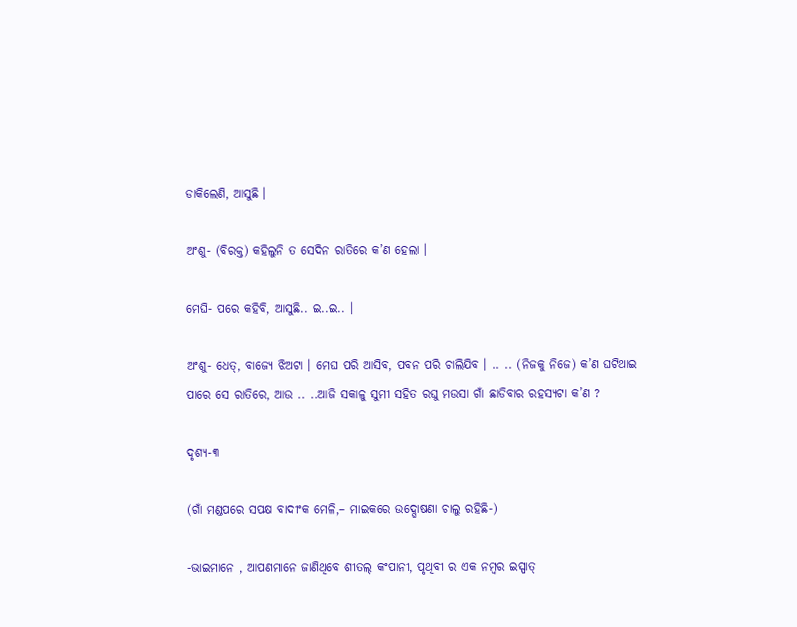ଡାକିଲେଣି, ଆସୁଛି ।

ଅଂଶୁ- (ବିରକ୍ତ) କହିଲୁନି ତ ସେଦିନ ରାତିରେ କ’ଣ ହେଲା ।

ମେଘି- ପରେ କହିବି, ଆସୁଛି.. ଇ..ଇ.. ।

ଅଂଶୁ- ଧେତ୍, ବାଜ୍ୟେ ଝିଅଟା । ମେଘ ପରି ଆସିବ, ପବନ ପରି ଚାଲିଯିବ । .. .. (ନିଜକୁ ନିଜେ) କ’ଣ ଘଟିଥାଇ ପାରେ ସେ ରାତିରେ, ଆଉ .. ..ଆଜି ସକାଳୁ ସୁମୀ ସହିତ ରଘୁ ମଉସା ଗାଁ ଛାଡିବାର ରହସ୍ୟଟା କ’ଣ ?

ଦୃଶ୍ୟ-୩

(ଗାଁ ମଣ୍ଡପରେ ସପକ୍ଷ ବାଦୀଂକ ମେଳି,– ମାଇକରେ ଉଦ୍ଘୋଷଣା ଚାଲୁ ରହିଛି-)

-ଭାଇମାନେ , ଆପଣମାନେ ଜାଣିଥିବେ ଶୀତଲ୍ କଂପାନୀ, ପୃଥିବୀ ର ଏକ ନମ୍ବର ଇସ୍ପାତ୍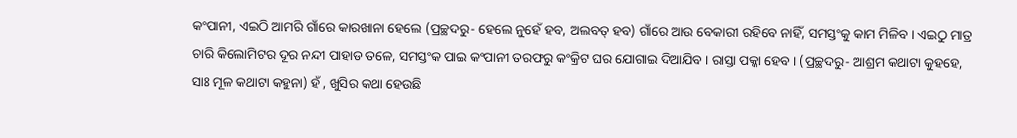କଂପାନୀ, ଏଇଠି ଆମରି ଗାଁରେ କାରଖାନା ହେଲେ (ପ୍ରଚ୍ଛଦରୁ- ହେଲେ ନୁହେଁ ହବ, ଅଲବତ୍ ହବ) ଗାଁରେ ଆଉ ବେକାରୀ ରହିବେ ନାହିଁ, ସମସ୍ତଂକୁ କାମ ମିଳିବ । ଏଇଠୁ ମାତ୍ର ଚାରି କିଲୋମିଟର ଦୂର ନନ୍ଦୀ ପାହାଡ ତଳେ, ସମସ୍ତଂକ ପାଇ କଂପାନୀ ତରଫରୁ କଂକ୍ରିଟ ଘର ଯୋଗାଇ ଦିଆଯିବ । ରାସ୍ତା ପକ୍କା ହେବ । (ପ୍ରଚ୍ଛଦରୁ- ଆଶ୍ରମ କଥାଟା କୁହହେ, ସାଃ ମୂଳ କଥାଟା କହୁନା) ହଁ , ଖୁସିର କଥା ହେଉଛି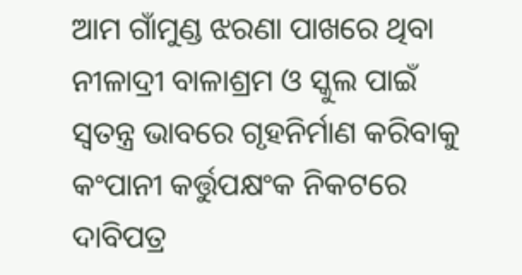ଆମ ଗାଁମୁଣ୍ଡ ଝରଣା ପାଖରେ ଥିବା ନୀଳାଦ୍ରୀ ବାଳାଶ୍ରମ ଓ ସ୍କୁଲ ପାଇଁ ସ୍ୱତନ୍ତ୍ର ଭାବରେ ଗୃହନିର୍ମାଣ କରିବାକୁ କଂପାନୀ କର୍ତ୍ତୁପକ୍ଷଂକ ନିକଟରେ ଦାବିପତ୍ର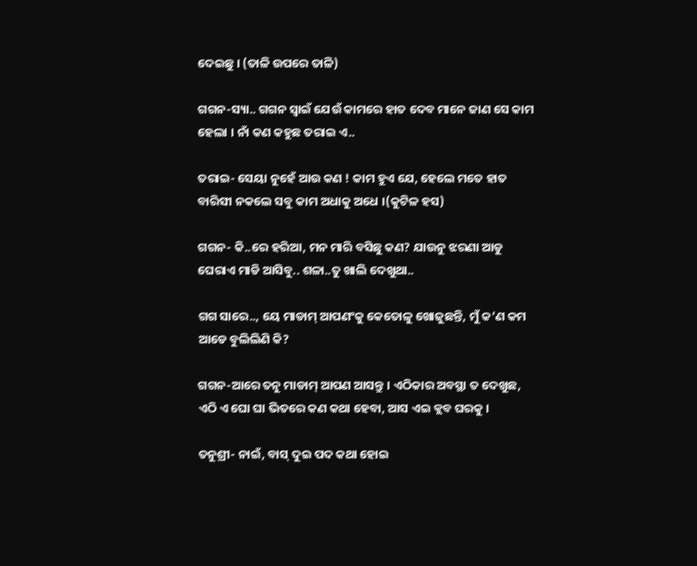ଦେଇଛୁ । (ତାଳି ଉପରେ ତାଳି)

ଗଗନ-ସ୍ୟା.. ଗଗନ ସ୍ୱାଇଁ ଯେଉଁ କାମରେ ହାତ ଦେବ ମାନେ ଜାଣ ସେ କାମ ହେଲା । ନାଁ କଣ କହୁଛ ତରାଇ ଏ..

ତରାଇ- ସେୟା ନୁହେଁ ଆଉ କଣ ! କାମ ହୁଏ ଯେ, ହେଲେ ମତେ ହାତ ବାରିସୀ ନକଲେ ସବୁ କାମ ଅଧାକୁ ଅଧେ ।(କୁଟିଳ ହସ)

ଗଗନ- କି..ରେ ହରିଆ, ମନ ମାରି ବସିଛୁ କଣ? ଯାଉନୁ ଝରଣା ଆଡୁ ଘେରାଏ ମାଡି ଆସିବୁ.. ଶଳା..ତୁ ଖାଲି ଦେଖୁଥା..

ଗଗ ସାରେ.., ୟେ ମାଡାମ୍ ଆପଣଂକୁ କେତୋଳୁ ଖୋଜୁଛନ୍ତି, ମୁଁ କ’ଣ କମ ଆଡେ ବୁଲିଲିଣି କି?

ଗଗନ-ଆରେ ତନୁ ମାଡାମ୍ ଆପଣ ଆସନ୍ତୁ । ଏଠିକାର ଅବସ୍ଥା ତ ଦେଖୁଛ, ଏଠି ଏ ଘୋ ଘା ଭିତରେ କଣ କଥା ହେବା, ଆସ ଏଇ କ୍ଲବ ଘରକୁ ।

ତନୁଶ୍ରୀ- ନାଇଁ, ବାସ୍ ଦୁଇ ପଦ କଥା ହୋଇ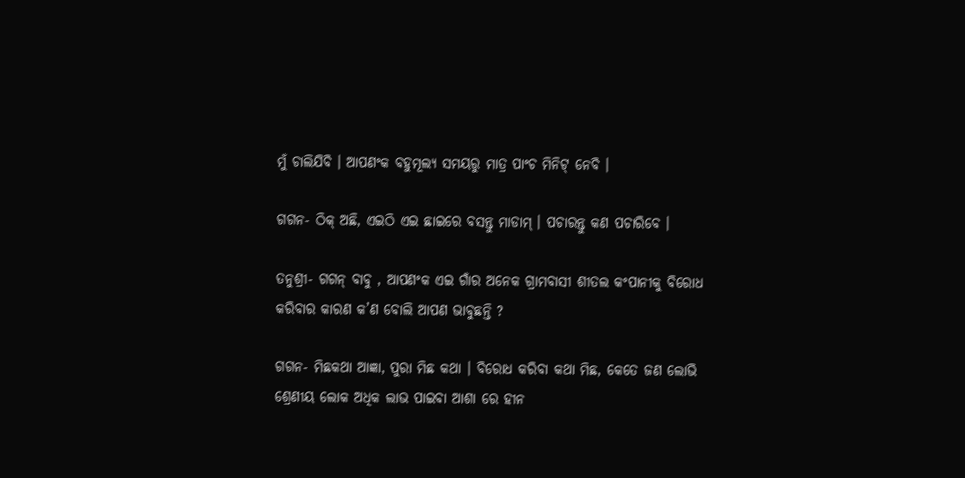ମୁଁ ଚାଲିଯିବି । ଆପଣଂକ ବହୁମୂଲ୍ୟ ସମୟରୁ ମାତ୍ର ପାଂଚ ମିନିଟ୍ ନେବି ।

ଗଗନ- ଠିକ୍ ଅଛି, ଏଇଠି ଏଇ ଛାଇରେ ବସନ୍ତୁ ମାଡାମ୍ । ପଚାରନ୍ତୁ କଣ ପଚାରିବେ ।

ତନୁଶ୍ରୀ- ଗଗନ୍ ବାବୁ , ଆପଣଂକ ଏଇ ଗାଁର ଅନେକ ଗ୍ରାମବାସୀ ଶୀତଲ କଂପାନୀକୁ ବିରୋଧ କରିବାର କାରଣ କ’ଣ ବୋଲି ଆପଣ ଭାବୁଛନ୍ତି ?

ଗଗନ- ମିଛକଥା ଆଜ୍ଞା, ପୁରା ମିଛ କଥା । ବିରୋଧ କରିବା କଥା ମିଛ, କେତେ ଜଣ ଲୋଭି ଶ୍ରେଣୀୟ ଲୋକ ଅଧିକ ଲାଭ ପାଇବା ଆଶା ରେ ହୀନ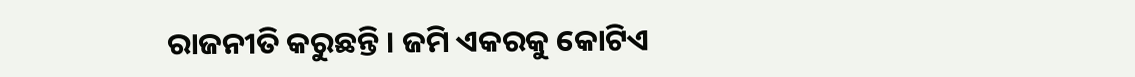ରାଜନୀତି କରୁଛନ୍ତି । ଜମି ଏକରକୁ କୋଟିଏ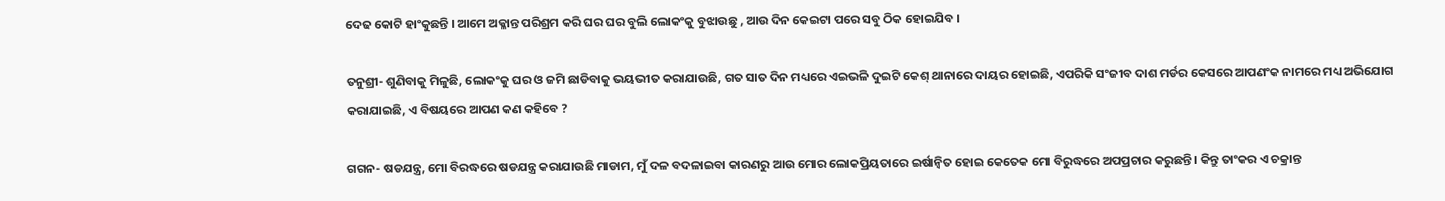ଦେଢ କୋଟି ହାଂକୁଛନ୍ତି । ଆମେ ଅକ୍ଳାନ୍ତ ପରିଶ୍ରମ କରି ଘର ଘର ବୁଲି ଲୋକଂକୁ ବୁଝାଉଛୁ , ଆଉ ଦିନ କେଇଟା ପରେ ସବୁ ଠିକ ହୋଇଯିବ ।

ତନୁଶ୍ରୀ- ଶୁଣିବାକୁ ମିଳୁଛି, ଲୋକଂକୁ ଘର ଓ ଜମି ଛାଡିବାକୁ ଭୟଭୀତ କରାଯାଉଛି, ଗତ ସାତ ଦିନ ମଧ୍ୟରେ ଏଇଭଳି ଦୁଇଟି କେଶ୍ ଥାନାରେ ଦାୟର ହୋଇଛି, ଏପରିକି ସଂଜୀବ ଦାଶ ମର୍ଡର କେସରେ ଆପଣଂକ ନାମରେ ମଧ୍ୟ ଅଭିଯୋଗ କରାଯାଇଛି, ଏ ବିଷୟରେ ଆପଣ କଣ କହିବେ ?

ଗଗନ- ଷଡଯନ୍ତ୍ର, ମୋ ବିରଦ୍ଧରେ ଷଡଯନ୍ତ୍ର କରାଯାଉଛି ମାଡାମ, ମୁଁ ଦଳ ବଦଳାଇବା କାରଣରୁ ଆଉ ମୋର ଲୋକପ୍ରିୟତାରେ ଇର୍ଷାନ୍ୱିତ ହୋଇ କେତେକ ମୋ ବିରୁଦ୍ଧରେ ଅପପ୍ରଚାର କରୁଛନ୍ତି । କିନ୍ତୁ ତାଂକର ଏ ଚକ୍ରାନ୍ତ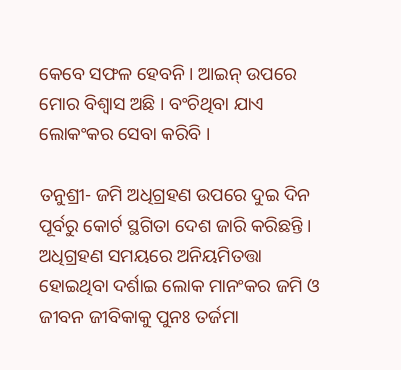କେବେ ସଫଳ ହେବନି । ଆଇନ୍ ଉପରେ ମୋର ବିଶ୍ୱାସ ଅଛି । ବଂଚିଥିବା ଯାଏ ଲୋକଂକର ସେବା କରିବି ।

ତନୁଶ୍ରୀ- ଜମି ଅଧିଗ୍ରହଣ ଉପରେ ଦୁଇ ଦିନ ପୂର୍ବରୁ କୋର୍ଟ ସ୍ଥଗିତା ଦେଶ ଜାରି କରିଛନ୍ତି । ଅଧିଗ୍ରହଣ ସମୟରେ ଅନିୟମିତତ୍ତା ହୋଇଥିବା ଦର୍ଶାଇ ଲୋକ ମାନଂକର ଜମି ଓ ଜୀବନ ଜୀବିକାକୁ ପୁନଃ ତର୍ଜମା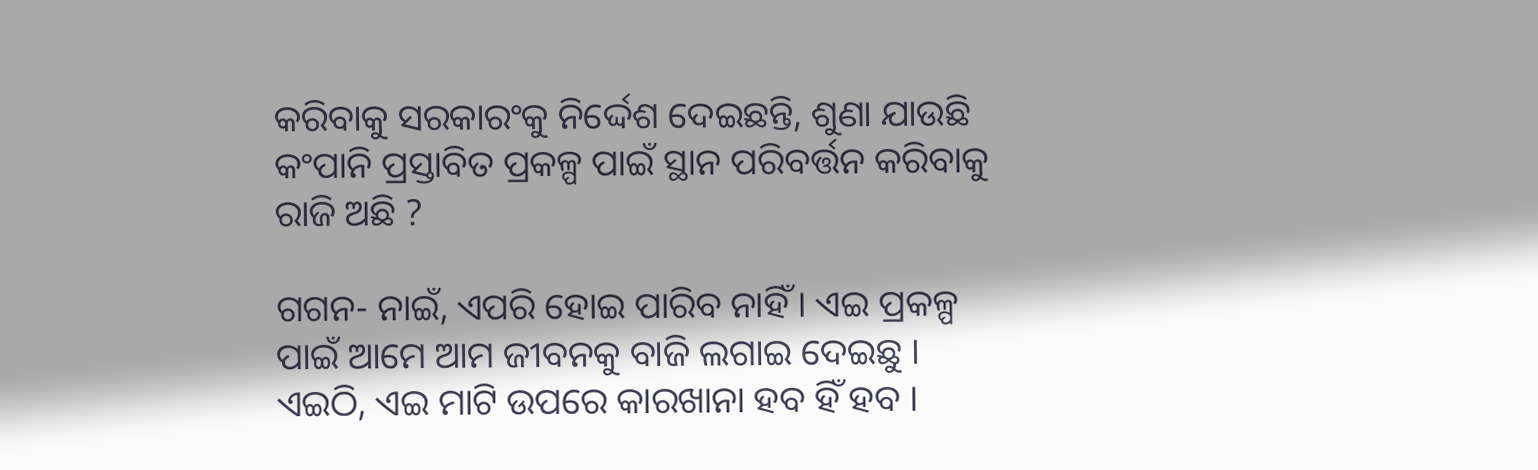କରିବାକୁ ସରକାରଂକୁ ନିର୍ଦ୍ଦେଶ ଦେଇଛନ୍ତି, ଶୁଣା ଯାଉଛି କଂପାନି ପ୍ରସ୍ତାବିତ ପ୍ରକଳ୍ପ ପାଇଁ ସ୍ଥାନ ପରିବର୍ତ୍ତନ କରିବାକୁ ରାଜି ଅଛି ?

ଗଗନ- ନାଇଁ, ଏପରି ହୋଇ ପାରିବ ନାହିଁ । ଏଇ ପ୍ରକଳ୍ପ ପାଇଁ ଆମେ ଆମ ଜୀବନକୁ ବାଜି ଲଗାଇ ଦେଇଛୁ । ଏଇଠି, ଏଇ ମାଟି ଉପରେ କାରଖାନା ହବ ହିଁ ହବ ।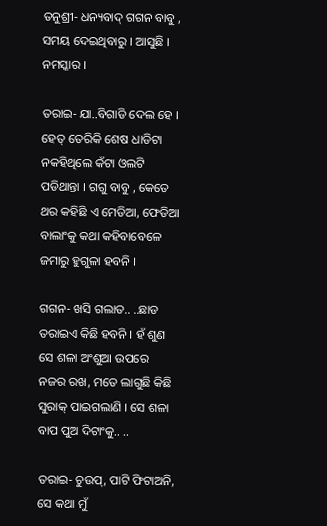ତନୁଶ୍ରୀ- ଧନ୍ୟବାଦ୍ ଗଗନ ବାବୁ , ସମୟ ଦେଇଥିବାରୁ । ଆସୁଛି । ନମସ୍କାର ।

ତରାଇ- ଯା..ବିଗାଡି ଦେଲ ହେ । ହେତ୍ ତେରିକି ଶେଷ ଧାଡିଟା ନକହିଥିଲେ କଁଟା ଓଲଟି ପଡିଥାନ୍ତା । ଗଗୁ ବାବୁ , କେତେ ଥର କହିଛି ଏ ମେଡିଆ, ଫେଡିଆ ବାଲାଂକୁ କଥା କହିବାବେଳେ ଜମାରୁ ହୁଗୁଳା ହବନି ।

ଗଗନ- ଖସି ଗଲାତ.. ..ଛାଡ ତରାଇଏ କିଛି ହବନି । ହଁ ଶୁଣ ସେ ଶଳା ଅଂଶୁଆ ଉପରେ ନଜର ରଖ, ମତେ ଲାଗୁଛି କିଛି ସୁରାକ୍ ପାଇଗଲାଣି । ସେ ଶଳା ବାପ ପୁଅ ଦିଟାଂକୁ.. ..

ତରାଇ- ଚୁଉପ୍, ପାଟି ଫିଟାଅନି, ସେ କଥା ମୁଁ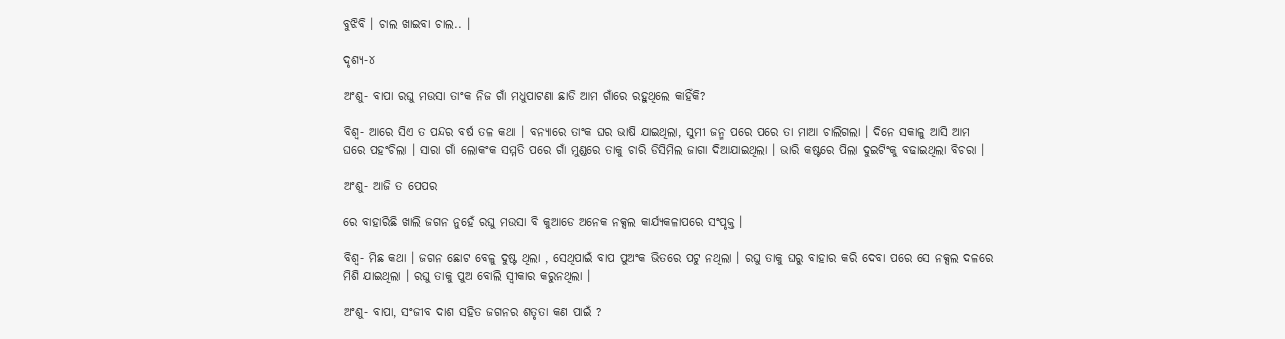ବୁଝିବି । ଚାଲ ଖାଇବା ଚାଲ.. ।

ଦୃଶ୍ୟ-୪

ଅଂଶୁ- ବାପା ରଘୁ ମଉସା ତାଂକ ନିଜ ଗାଁ ମଧୁପାଟଣା ଛାଡି ଆମ ଗାଁରେ ରହୁଥିଲେ କାହିଁକି?

ବିଶ୍ୱ- ଆରେ ସିଏ ତ ପନ୍ଦର ବର୍ଷ ତଳ କଥା । ବନ୍ୟାରେ ତାଂକ ଘର ଭାଷି ଯାଇଥିଲା, ସୁମୀ ଜନ୍ମ ପରେ ପରେ ତା ମାଆ ଚାଲିଗଲା । ଦିନେ ସକାଳୁ ଆସି ଆମ ଘରେ ପହଂଚିଲା । ସାରା ଗାଁ ଲୋକଂକ ସମ୍ମତି ପରେ ଗାଁ ମୁଣ୍ଡରେ ତାକୁ ଚାରି ଡିସିମିଲ ଜାଗା ଦିଆଯାଇଥିଲା । ଭାରି କଷ୍ଟରେ ପିଲା ଦୁଇଟିଂକୁ ବଢାଇଥିଲା ବିଚରା ।

ଅଂଶୁ- ଆଜି ତ ପେପର

ରେ ବାହାରିଛି ଖାଲି ଜଗନ ନୁହେଁ ରଘୁ ମଉସା ବି କୁଆଡେ ଅନେକ ନକ୍ସଲ କାର୍ଯ୍ୟକଳାପରେ ସଂପୃକ୍ତ ।

ବିଶ୍ୱ- ମିଛ କଥା । ଜଗନ ଛୋଟ ବେଳୁ ଦୁଷ୍ଟ ଥିଲା , ସେଥିପାଇଁ ବାପ ପୁଅଂକ ଭିତରେ ପଟୁ ନଥିଲା । ରଘୁ ତାକୁ ଘରୁ ବାହାର କରି ଦେବା ପରେ ସେ ନକ୍ସଲ ଦଳରେ ମିଶି ଯାଇଥିଲା । ରଘୁ ତାକୁ ପୁଅ ବୋଲି ସ୍ୱୀକାର କରୁନଥିଲା ।

ଅଂଶୁ- ବାପା, ସଂଜୀବ ଦାଶ ସହିତ ଜଗନର ଶତୃତା କଣ ପାଇଁ ?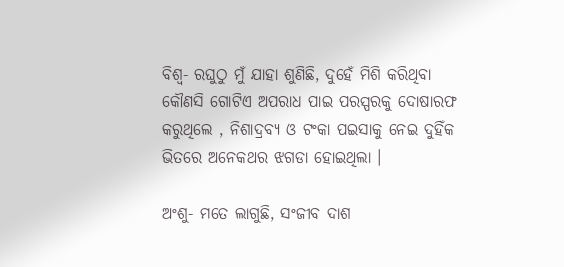ବିଶ୍ୱ- ରଘୁଠୁ ମୁଁ ଯାହା ଶୁଣିଛି, ଦୁହେଁ ମିଶି କରିଥିବା କୌଣସି ଗୋଟିଏ ଅପରାଧ ପାଇ ପରସ୍ପରକୁ ଦୋଷାରଫ କରୁଥିଲେ , ନିଶାଦ୍ରବ୍ୟ ଓ ଟଂକା ପଇସାକୁ ନେଇ ଦୁହିଁକ ଭିତରେ ଅନେକଥର ଝଗଡା ହୋଇଥିଲା ।

ଅଂଶୁ- ମତେ ଲାଗୁଛି, ସଂଜୀବ ଦାଶ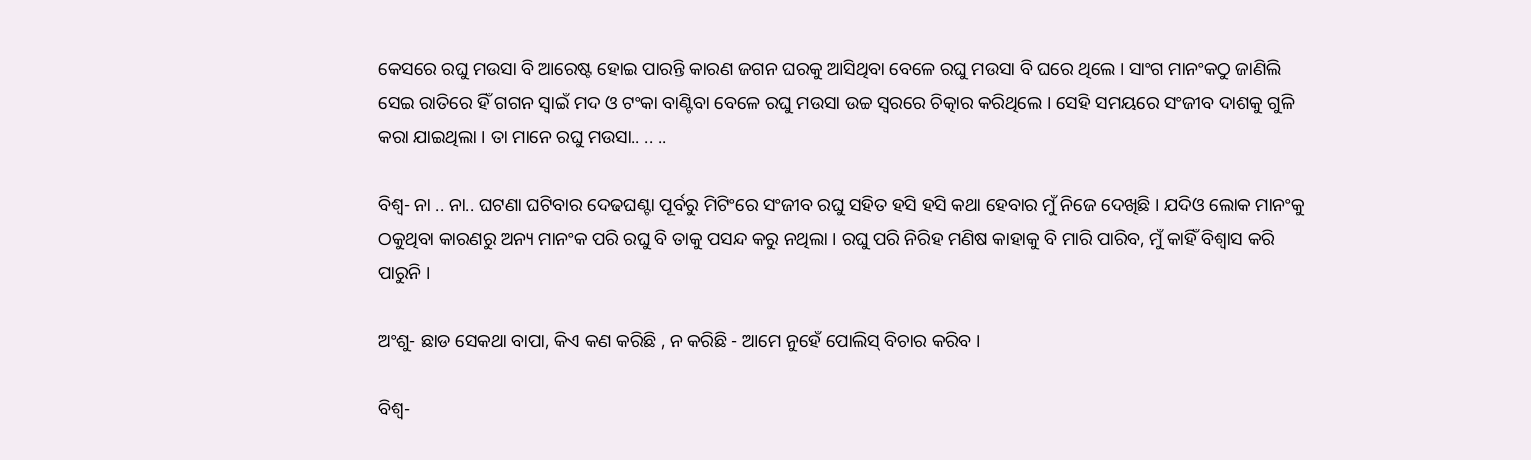କେସରେ ରଘୁ ମଉସା ବି ଆରେଷ୍ଟ ହୋଇ ପାରନ୍ତି କାରଣ ଜଗନ ଘରକୁ ଆସିଥିବା ବେଳେ ରଘୁ ମଉସା ବି ଘରେ ଥିଲେ । ସାଂଗ ମାନଂକଠୁ ଜାଣିଲି ସେଇ ରାତିରେ ହିଁ ଗଗନ ସ୍ୱାଇଁ ମଦ ଓ ଟଂକା ବାଣ୍ଟିବା ବେଳେ ରଘୁ ମଉସା ଉଚ୍ଚ ସ୍ୱରରେ ଚିତ୍କାର କରିଥିଲେ । ସେହି ସମୟରେ ସଂଜୀବ ଦାଶକୁ ଗୁଳି କରା ଯାଇଥିଲା । ତା ମାନେ ରଘୁ ମଉସା.. .. ..

ବିଶ୍ୱ- ନା .. ନା.. ଘଟଣା ଘଟିବାର ଦେଢଘଣ୍ଟା ପୂର୍ବରୁ ମିଟିଂରେ ସଂଜୀବ ରଘୁ ସହିତ ହସି ହସି କଥା ହେବାର ମୁଁ ନିଜେ ଦେଖିଛି । ଯଦିଓ ଲୋକ ମାନଂକୁ ଠକୁଥିବା କାରଣରୁ ଅନ୍ୟ ମାନଂକ ପରି ରଘୁ ବି ତାକୁ ପସନ୍ଦ କରୁ ନଥିଲା । ରଘୁ ପରି ନିରିହ ମଣିଷ କାହାକୁ ବି ମାରି ପାରିବ, ମୁଁ କାହିଁ ବିଶ୍ୱାସ କରି ପାରୁନି ।

ଅଂଶୁ- ଛାଡ ସେକଥା ବାପା, କିଏ କଣ କରିଛି , ନ କରିଛି - ଆମେ ନୁହେଁ ପୋଲିସ୍ ବିଚାର କରିବ ।

ବିଶ୍ୱ-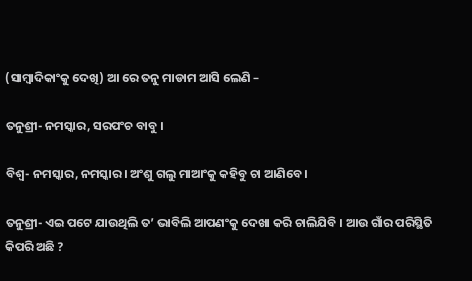(ସାମ୍ବାଦିକାଂକୁ ଦେଖି) ଆ ରେ ତନୁ ମାଡାମ ଆସି ଲେଣି –

ତନୁଶ୍ରୀ- ନମସ୍କାର, ସରପଂଚ ବାବୁ ।

ବିଶ୍ୱ- ନମସ୍କାର, ନମସ୍କାର । ଅଂଶୁ ଗଲୁ ମାଆଂକୁ କହିବୁ ଚା ଆଣିବେ ।

ତନୁଶ୍ରୀ- ଏଇ ପଟେ ଯାଉଥିଲି ତ’ ଭାବିଲି ଆପଣଂକୁ ଦେଖା କରି ଚାଲିଯିବି । ଆଉ ଗାଁର ପରିସ୍ଥିତି କିପରି ଅଛି ?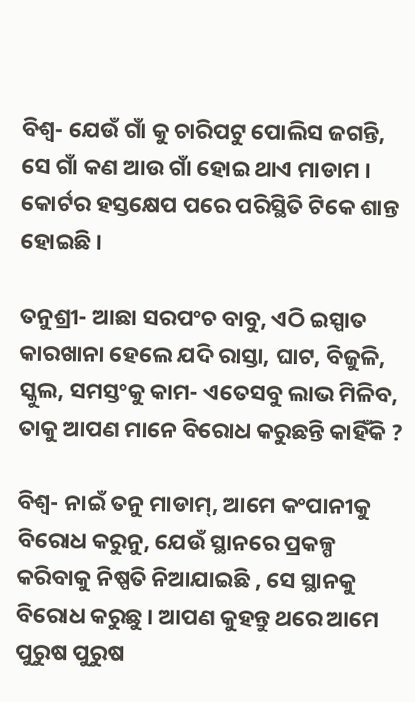ବିଶ୍ୱ- ଯେଉଁ ଗାଁ କୁ ଚାରିପଟୁ ପୋଲିସ ଜଗନ୍ତି, ସେ ଗାଁ କଣ ଆଉ ଗାଁ ହୋଇ ଥାଏ ମାଡାମ । କୋର୍ଟର ହସ୍ତକ୍ଷେପ ପରେ ପରିସ୍ଥିତି ଟିକେ ଶାନ୍ତ ହୋଇଛି ।

ତନୁଶ୍ରୀ- ଆଛା ସରପଂଚ ବାବୁ, ଏଠି ଇସ୍ପାତ କାରଖାନା ହେଲେ ଯଦି ରାସ୍ତା, ଘାଟ, ବିଜୁଳି, ସ୍କୁଲ, ସମସ୍ତଂକୁ କାମ- ଏତେସବୁ ଲାଭ ମିଳିବ, ତାକୁ ଆପଣ ମାନେ ବିରୋଧ କରୁଛନ୍ତି କାହିଁକି ?

ବିଶ୍ୱ- ନାଇଁ ତନୁ ମାଡାମ୍, ଆମେ କଂପାନୀକୁ ବିରୋଧ କରୁନୁ, ଯେଉଁ ସ୍ଥାନରେ ପ୍ରକଳ୍ପ କରିବାକୁ ନିଷ୍ପତି ନିଆଯାଇଛି , ସେ ସ୍ଥାନକୁ ବିରୋଧ କରୁଛୁ । ଆପଣ କୁହନ୍ତୁ ଥରେ ଆମେ ପୁରୁଷ ପୁରୁଷ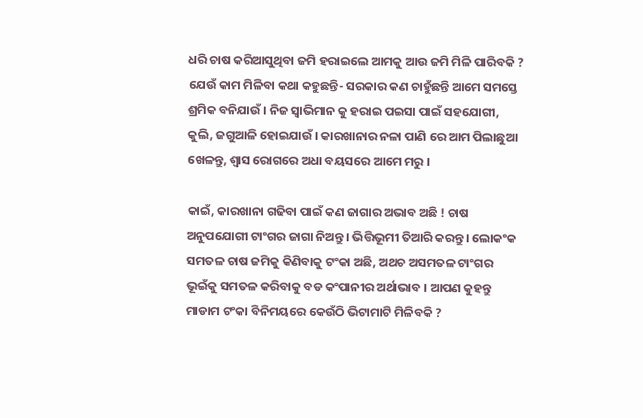ଧରି ଚାଷ କରିଆସୁଥିବା ଜମି ହରାଇଲେ ଆମକୁ ଆଉ ଜମି ମିଳି ପାରିବକି ? ଯେଉଁ କାମ ମିଳିବା କଥା କହୁଛନ୍ତି- ସରକାର କଣ ଚାହୁଁଛନ୍ତି ଆମେ ସମସ୍ତେ ଶ୍ରମିକ ବନିଯାଉଁ । ନିଜ ସ୍ୱାଭିମାନ କୁ ହରାଇ ପଇସା ପାଇଁ ସହଯୋଗୀ, କୁଲି, ଜଗୁଆଳି ହୋଇଯାଉଁ । କାରଖାନାର ନଳା ପାଣି ରେ ଆମ ପିଲାଛୁଆ ଖେଳନ୍ତୁ, ଶ୍ୱାସ ରୋଗରେ ଅଧା ବୟସରେ ଆମେ ମରୁ ।

କାଇଁ, କାରଖାନା ଗଢିବା ପାଇଁ କଣ ଜାଗାର ଅଭାବ ଅଛି ! ଚାଷ ଅନୁପଯୋଗୀ ଟାଂଗର ଜାଗା ନିଅନ୍ତୁ । ଭିତ୍ତିଭୂମୀ ତିଆରି କରନ୍ତୁ । ଲୋକଂକ ସମତଳ ଚାଷ ଜମିକୁ କିଣିବାକୁ ଟଂକା ଅଛି, ଅଥଚ ଅସମତଳ ଟାଂଗର ଭୂଇଁକୁ ସମତଳ କରିବାକୁ ବଡ କଂପାନୀର ଅର୍ଥାଭାବ । ଆପଣ କୁହନ୍ତୁ ମାଡାମ ଟଂକା ବିନିମୟରେ କେଉଁଠି ଭିଟାମାଟି ମିଳିବକି ?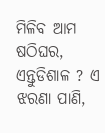ମିଳିବ ଆମ ଷଠିଘର, ଏନ୍ତୁଡିଶାଳ ? ଏ ଝରଣା ପାଣି,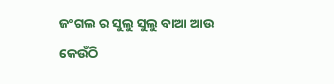ଜଂଗଲ ର ସୁଲୁ ସୁଲୁ ବାଆ ଆଉ କେଉଁଠି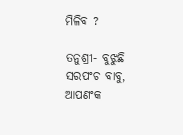ମିଳିବ ?

ତନୁଶ୍ରୀ- ବୁଝୁଛି ସରପଂଚ ବାବୁ, ଆପଣଂକ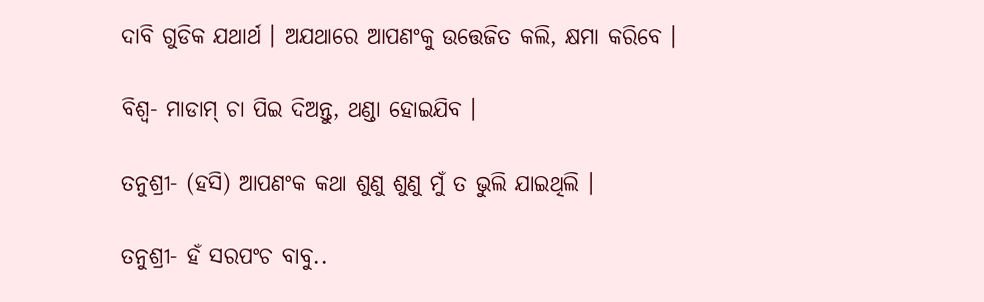ଦାବି ଗୁଡିକ ଯଥାର୍ଥ । ଅଯଥାରେ ଆପଣଂକୁ ଉତ୍ତେଜିତ କଲି, କ୍ଷମା କରିବେ ।

ବିଶ୍ୱ- ମାଡାମ୍ ଚା ପିଇ ଦିଅନ୍ତୁ, ଥଣ୍ଡା ହୋଇଯିବ ।

ତନୁଶ୍ରୀ- (ହସି) ଆପଣଂକ କଥା ଶୁଣୁ ଶୁଣୁ ମୁଁ ତ ଭୁଲି ଯାଇଥିଲି ।

ତନୁଶ୍ରୀ- ହଁ ସରପଂଚ ବାବୁ..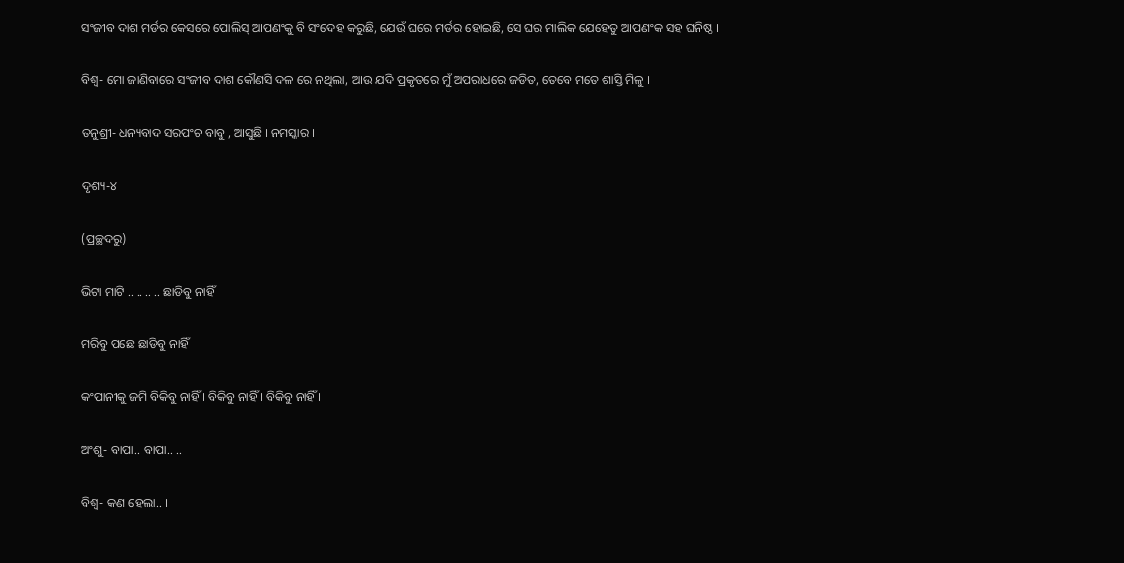ସଂଜୀବ ଦାଶ ମର୍ଡର କେସରେ ପୋଲିସ୍ ଆପଣଂକୁ ବି ସଂଦେହ କରୁଛି, ଯେଉଁ ଘରେ ମର୍ଡର ହୋଇଛି, ସେ ଘର ମାଲିକ ଯେହେତୁ ଆପଣଂକ ସହ ଘନିଷ୍ଠ ।

ବିଶ୍ୱ- ମୋ ଜାଣିବାରେ ସଂଜୀବ ଦାଶ କୌଣସି ଦଳ ରେ ନଥିଲା, ଆଉ ଯଦି ପ୍ରକୃତରେ ମୁଁ ଅପରାଧରେ ଜଡିତ, ତେବେ ମତେ ଶାସ୍ତି ମିଳୁ ।

ତନୁଶ୍ରୀ- ଧନ୍ୟବାଦ ସରପଂଚ ବାବୁ , ଆସୁଛି । ନମସ୍କାର ।

ଦୃଶ୍ୟ-୪

(ପ୍ରଚ୍ଛଦରୁ)

ଭିଟା ମାଟି .. .. .. .. ଛାଡିବୁ ନାହିଁ

ମରିବୁ ପଛେ ଛାଡିବୁ ନାହିଁ

କଂପାନୀକୁ ଜମି ବିକିବୁ ନାହିଁ । ବିକିବୁ ନାହିଁ । ବିକିବୁ ନାହିଁ ।

ଅଂଶୁ- ବାପା.. ବାପା.. ..

ବିଶ୍ୱ- କଣ ହେଲା.. ।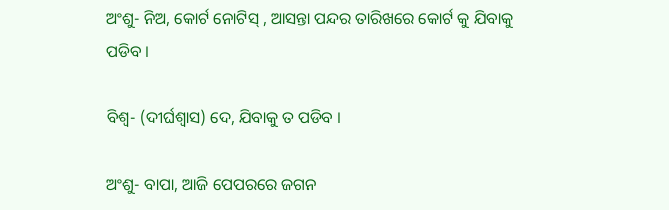ଅଂଶୁ- ନିଅ, କୋର୍ଟ ନୋଟିସ୍ , ଆସନ୍ତା ପନ୍ଦର ତାରିଖରେ କୋର୍ଟ କୁ ଯିବାକୁ ପଡିବ ।

ବିଶ୍ୱ- (ଦୀର୍ଘଶ୍ୱାସ) ଦେ, ଯିବାକୁ ତ ପଡିବ ।

ଅଂଶୁ- ବାପା, ଆଜି ପେପରରେ ଜଗନ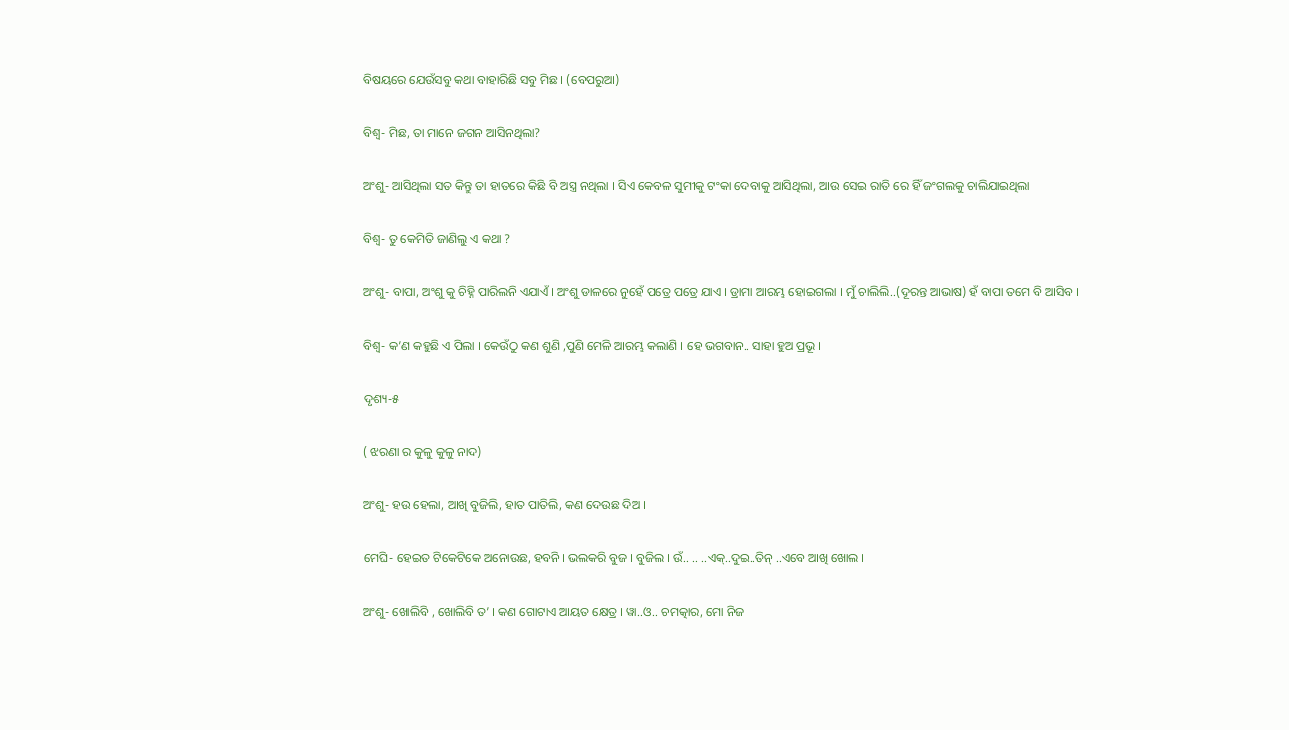ବିଷୟରେ ଯେଉଁସବୁ କଥା ବାହାରିଛି ସବୁ ମିଛ । (ବେପରୁଆ)

ବିଶ୍ୱ- ମିଛ, ତା ମାନେ ଜଗନ ଆସିନଥିଲା?

ଅଂଶୁ- ଆସିଥିଲା ସତ କିନ୍ତୁ ତା ହାତରେ କିଛି ବି ଅସ୍ତ୍ର ନଥିଲା । ସିଏ କେବଳ ସୁମୀକୁ ଟଂକା ଦେବାକୁ ଆସିଥିଲା, ଆଉ ସେଇ ରାତି ରେ ହିଁ ଜଂଗଲକୁ ଚାଲିଯାଇଥିଲା

ବିଶ୍ୱ- ତୁ କେମିତି ଜାଣିଲୁ ଏ କଥା ?

ଅଂଶୁ- ବାପା, ଅଂଶୁ କୁ ଚିହ୍ନି ପାରିଲନି ଏଯାଏଁ । ଅଂଶୁ ଡାଳରେ ନୁହେଁ ପତ୍ରେ ପତ୍ରେ ଯାଏ । ଡ୍ରାମା ଆରମ୍ଭ ହୋଇଗଲା । ମୁଁ ଚାଲିଲି..(ଦୂରନ୍ତ ଆଭାଷ) ହଁ ବାପା ତମେ ବି ଆସିବ ।

ବିଶ୍ୱ- କ’ଣ କହୁଛି ଏ ପିଲା । କେଉଁଠୁ କଣ ଶୁଣି ,ପୁଣି ମେଳି ଆରମ୍ଭ କଲାଣି । ହେ ଭଗବାନ.. ସାହା ହୁଅ ପ୍ରଭୂ ।

ଦୃଶ୍ୟ-୫

( ଝରଣା ର କୁଳୁ କୁଳୁ ନାଦ)

ଅଂଶୁ- ହଉ ହେଲା, ଆଖି ବୁଜିଲି, ହାତ ପାତିଲି, କଣ ଦେଉଛ ଦିଅ ।

ମେଘି- ହେଇତ ଟିକେଟିକେ ଅନୋଉଛ, ହବନି । ଭଲକରି ବୁଜ । ବୁଜିଲ । ଉଁ.. .. ..ଏକ୍..ଦୁଇ..ତିନ୍ ..ଏବେ ଆଖି ଖୋଲ ।

ଅଂଶୁ- ଖୋଲିବି , ଖୋଲିବି ତ’ । କଣ ଗୋଟାଏ ଆୟତ କ୍ଷେତ୍ର । ୱା..ଓ.. ଚମତ୍କାର, ମୋ ନିଜ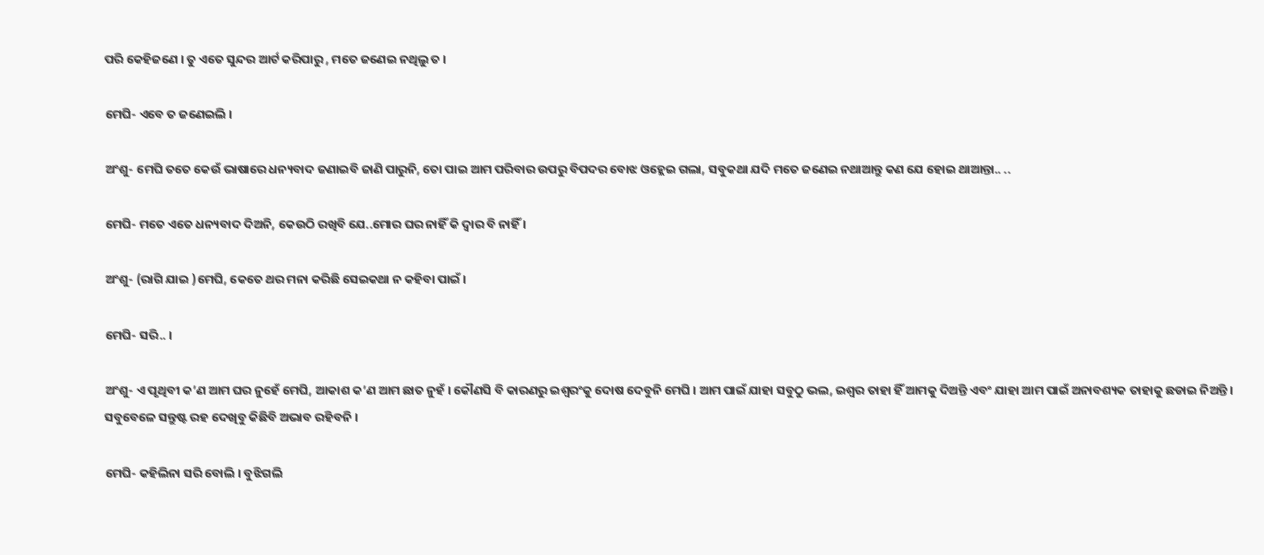ପରି କେହିଜଣେ । ତୁ ଏତେ ସୁନ୍ଦର ଆର୍ଟ କରିପାରୁ , ମତେ ଜଣେଇ ନଥିଲୁ ତ ।

ମେଘି- ଏବେ ତ ଜଣେଇଲି ।

ଅଂଶୁ- ମେଘି ତତେ କେଉଁ ଭାଷାରେ ଧନ୍ୟବାଦ ଜଣାଇବି ଜାଣି ପାରୁନି, ତୋ ପାଇ ଆମ ପରିବାର ଉପରୁ ବିପଦର ବୋଝ ଓହ୍ଲେଇ ଗଲା, ସବୁକଥା ଯଦି ମତେ ଜଣେଇ ନଥାଆନ୍ତୁ କଣ ଯେ ହୋଇ ଥାଆନ୍ତା.. ..

ମେଘି- ମତେ ଏତେ ଧନ୍ୟବାଦ ଦିଅନି, କେଉଠି ରଖିବି ଯେ..ମୋର ଘର ନାହିଁ କି ଦ୍ୱାର ବି ନାହିଁ ।

ଅଂଶୁ- (ରାଗି ଯାଇ )ମେଘି, କେତେ ଥର ମନା କରିଛି ସେଇକଥା ନ କହିବା ପାଇଁ ।

ମେଘି- ସରି.. ।

ଅଂଶୁ- ଏ ପୃଥିବୀ କ’ଣ ଆମ ଘର ନୁହେଁ ମେଘି, ଆକାଶ କ’ଣ ଆମ ଛାତ ନୁହଁ । କୌଣସି ବି କାରଣରୁ ଇଶ୍ୱରଂକୁ ଦୋଷ ଦେବୁନି ମେଘି । ଆମ ପାଇଁ ଯାହା ସବୁଠୁ ଭଲ, ଇଶ୍ୱର ତାହା ହିଁ ଆମକୁ ଦିଅନ୍ତି ଏବଂ ଯାହା ଆମ ପାଇଁ ଅନାବଶ୍ୟକ ତାହାକୁ ଛଡାଇ ନିଅନ୍ତି । ସବୁବେଳେ ସନ୍ତୁଷ୍ଟ ରହ ଦେଖିବୁ କିଛିବି ଅଭାବ ରହିବନି ।

ମେଘି- କହିଲିନା ସରି ବୋଲି । ବୁଝିଗଲି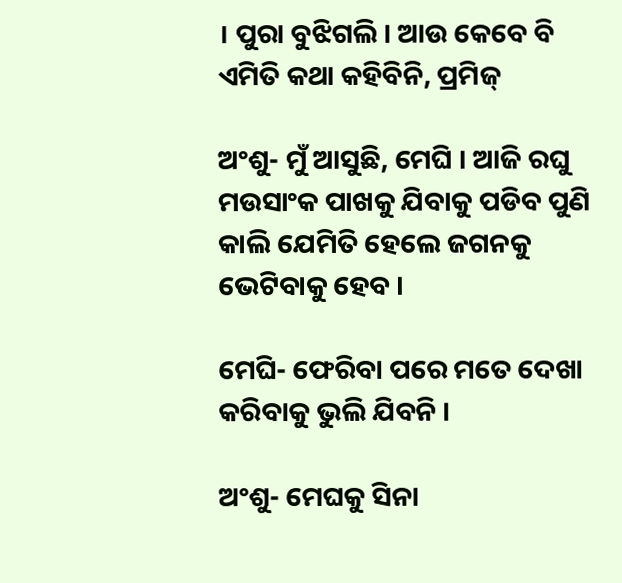। ପୁରା ବୁଝିଗଲି । ଆଉ କେବେ ବି ଏମିତି କଥା କହିବିନି, ପ୍ରମିଜ୍

ଅଂଶୁ- ମୁଁ ଆସୁଛି, ମେଘି । ଆଜି ରଘୁ ମଉସାଂକ ପାଖକୁ ଯିବାକୁ ପଡିବ ପୁଣି କାଲି ଯେମିତି ହେଲେ ଜଗନକୁ ଭେଟିବାକୁ ହେବ ।

ମେଘି- ଫେରିବା ପରେ ମତେ ଦେଖା କରିବାକୁ ଭୁଲି ଯିବନି ।

ଅଂଶୁ- ମେଘକୁ ସିନା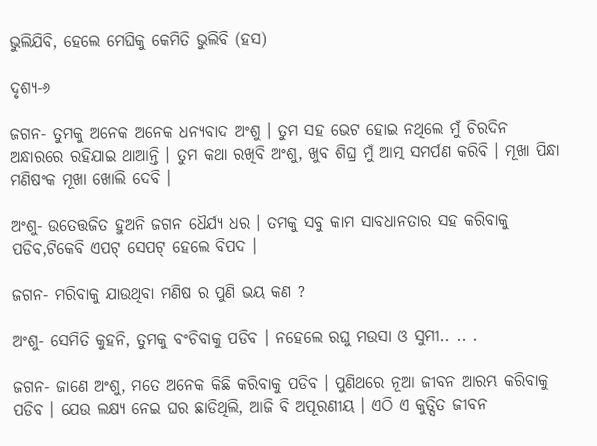ଭୁଲିଯିବି, ହେଲେ ମେଘିକୁ କେମିତି ଭୁଲିବି (ହସ)

ଦୃଶ୍ୟ-୬

ଜଗନ- ତୁମକୁ ଅନେକ ଅନେକ ଧନ୍ୟବାଦ ଅଂଶୁ । ତୁମ ସହ ଭେଟ ହୋଇ ନଥିଲେ ମୁଁ ଚିରଦିନ ଅନ୍ଧାରରେ ରହିଯାଇ ଥାଆନ୍ତି । ତୁମ କଥା ରଖିବି ଅଂଶୁ, ଖୁବ ଶିଘ୍ର ମୁଁ ଆତ୍ମ ସମର୍ପଣ କରିବି । ମୂଖା ପିନ୍ଧା ମଣିଷଂକ ମୂଖା ଖୋଲି ଦେବି ।

ଅଂଶୁ- ଉତେତ୍ତଜିତ ହୁଅନି ଜଗନ ଧୈର୍ଯ୍ୟ ଧର । ତମକୁ ସବୁ କାମ ସାବଧାନତାର ସହ କରିବାକୁ ପଡିବ,ଟିକେବି ଏପଟ୍ ସେପଟ୍ ହେଲେ ବିପଦ ।

ଜଗନ- ମରିବାକୁ ଯାଉଥିବା ମଣିଷ ର ପୁଣି ଭୟ କଣ ?

ଅଂଶୁ- ସେମିତି କୁହନି, ତୁମକୁ ବଂଚିବାକୁ ପଡିବ । ନହେଲେ ରଘୁ ମଉସା ଓ ସୁମୀ.. .. .

ଜଗନ- ଜାଣେ ଅଂଶୁ, ମତେ ଅନେକ କିଛି କରିବାକୁ ପଡିବ । ପୁଣିଥରେ ନୂଆ ଜୀବନ ଆରମ୍ଭ କରିବାକୁ ପଡିବ । ଯେଉ ଲକ୍ଷ୍ୟ ନେଇ ଘର ଛାଡିଥିଲି, ଆଜି ବି ଅପୂରଣୀୟ । ଏଠି ଏ କୁତ୍ସିତ ଜୀବନ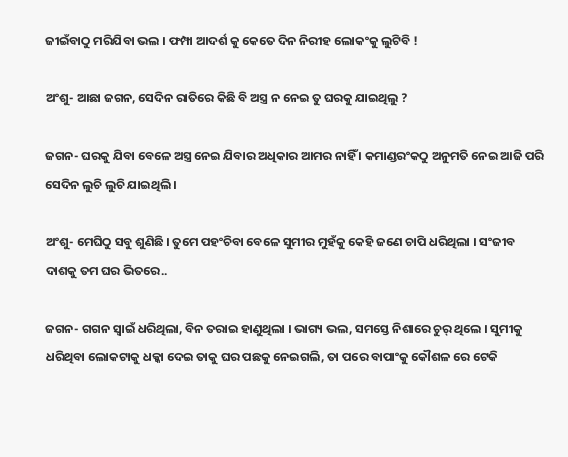ଜୀଇଁବାଠୁ ମରିଯିବା ଭଲ । ଫମ୍ପା ଆଦର୍ଶ କୁ କେତେ ଦିନ ନିରୀହ ଲୋକଂକୁ ଲୁଟିବି !

ଅଂଶୁ- ଆଛା ଜଗନ, ସେଦିନ ରାତିରେ କିଛି ବି ଅସ୍ତ୍ର ନ ନେଇ ତୁ ଘରକୁ ଯାଇଥିଲୁ ?

ଜଗନ- ଘରକୁ ଯିବା ବେଳେ ଅସ୍ତ୍ର ନେଇ ଯିବାର ଅଧିକାର ଆମର ନାହିଁ । କମାଣ୍ଡରଂକଠୁ ଅନୁମତି ନେଇ ଆଜି ପରି ସେଦିନ ଲୁଚି ଲୁଚି ଯାଇଥିଲି ।

ଅଂଶୁ- ମେଘିଠୁ ସବୁ ଶୁଣିଛି । ତୁମେ ପହଂଚିବା ବେଳେ ସୁମୀର ମୁହଁକୁ କେହି ଜଣେ ଚାପି ଧରିଥିଲା । ସଂଜୀବ ଦାଶକୁ ତମ ଘର ଭିତରେ..

ଜଗନ- ଗଗନ ସ୍ୱାଇଁ ଧରିଥିଲା, ବିନ ତରାଇ ହାଣୁଥିଲା । ଭାଗ୍ୟ ଭଲ, ସମସ୍ତେ ନିଶାରେ ଚୁର୍ ଥିଲେ । ସୁମୀକୁ ଧରିଥିବା ଲୋକଟାକୁ ଧକ୍କା ଦେଇ ତାକୁ ଘର ପଛକୁ ନେଇଗଲି, ତା ପରେ ବାପାଂକୁ କୌଶଳ ରେ ଟେକି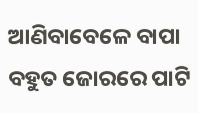ଆଣିବାବେଳେ ବାପା ବହୁତ ଜୋରରେ ପାଟି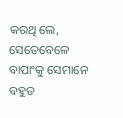କରଥି ଲେ, ସେତେବେଳେ ବାପାଂକୁ ସେମାନେ ବହୁତ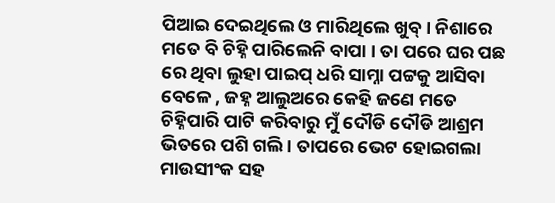ପିଆଇ ଦେଇଥିଲେ ଓ ମାରିଥିଲେ ଖୁବ୍ । ନିଶାରେ ମତେ ବି ଚିହ୍ନି ପାରିଲେନି ବାପା । ତା ପରେ ଘର ପଛ ରେ ଥିବା ଲୁହା ପାଇପ୍ ଧରି ସାମ୍ନା ପଟ୍ଟକୁ ଆସିବା ବେଳେ , ଜହ୍ନ ଆଲୁଅରେ କେହି ଜଣେ ମତେ ଚିହ୍ନିପାରି ପାଟି କରିବାରୁ ମୁଁ ଦୌଡି ଦୌଡି ଆଶ୍ରମ ଭିତରେ ପଶି ଗଲି । ତାପରେ ଭେଟ ହୋଇଗଲା ମାଉସୀଂକ ସହ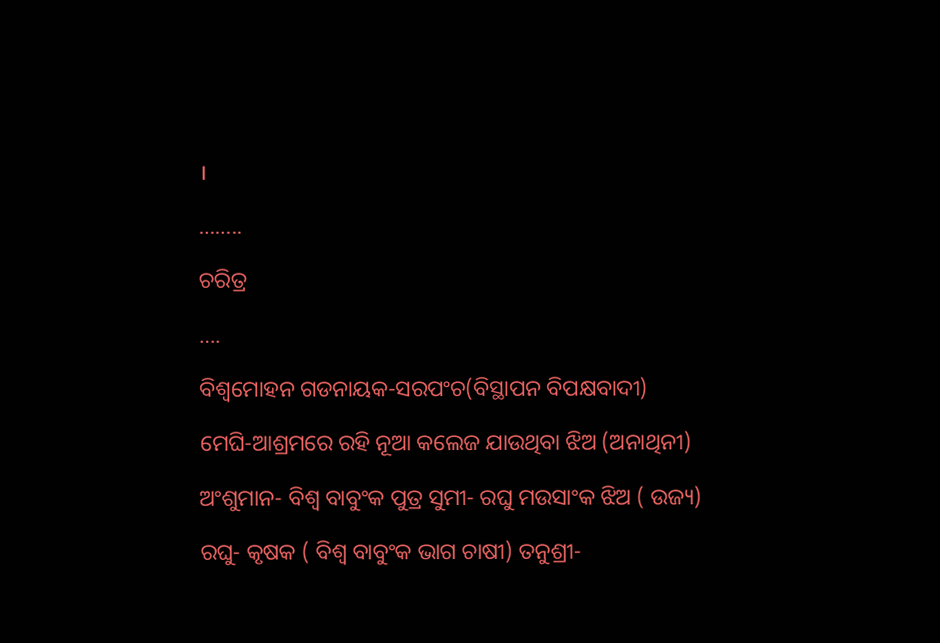।

……..

ଚରିତ୍ର

….

ବିଶ୍ୱମୋହନ ଗଡନାୟକ-ସରପଂଚ(ବିସ୍ଥାପନ ବିପକ୍ଷବାଦୀ)

ମେଘି-ଆଶ୍ରମରେ ରହି ନୂଆ କଲେଜ ଯାଉଥିବା ଝିଅ (ଅନାଥିନୀ)

ଅଂଶୁମାନ- ବିଶ୍ୱ ବାବୁଂକ ପୁତ୍ର ସୁମୀ- ରଘୁ ମଉସାଂକ ଝିଅ ( ଉଜ୍ୟ)

ରଘୁ- କୃଷକ ( ବିଶ୍ୱ ବାବୁଂକ ଭାଗ ଚାଷୀ) ତନୁଶ୍ରୀ-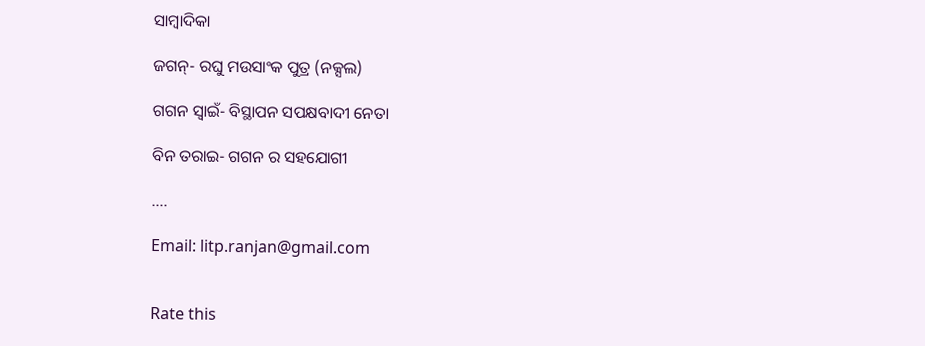ସାମ୍ବାଦିକା

ଜଗନ୍- ରଘୁ ମଉସାଂକ ପୁତ୍ର (ନକ୍ସଲ)

ଗଗନ ସ୍ୱାଇଁ- ବିସ୍ଥାପନ ସପକ୍ଷବାଦୀ ନେତା

ବିନ ତରାଇ- ଗଗନ ର ସହଯୋଗୀ

….

Email: litp.ranjan@gmail.com


Rate this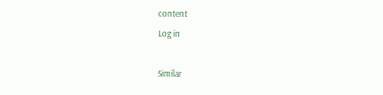content
Log in

Similar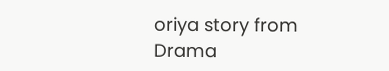oriya story from Drama